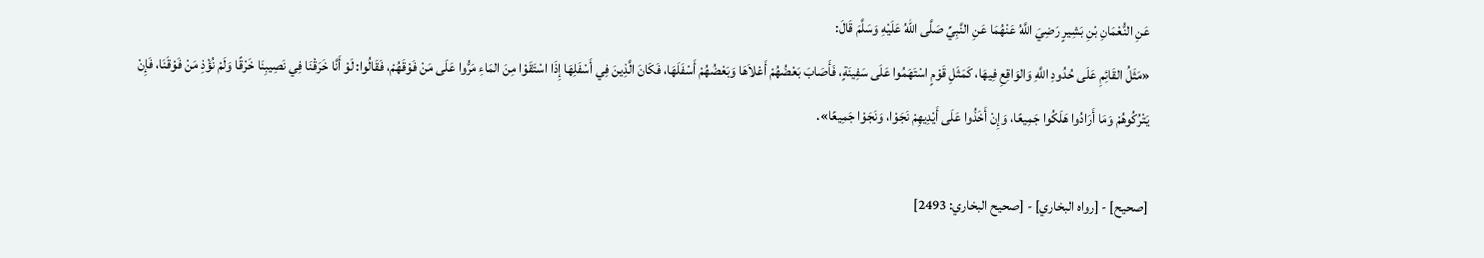عَنِ النُّعْمَانِ بْنِ بَشِيرٍ رَضِيَ اللَّهُ عَنْهُمَا عَنِ النَّبِيِّ صَلَّى اللهُ عَلَيْهِ وَسَلَّمَ قَالَ:
«مَثَلُ القَائِمِ عَلَى حُدُودِ اللَّهِ وَالوَاقِعِ فِيهَا، كَمَثَلِ قَوْمٍ اسْتَهَمُوا عَلَى سَفِينَةٍ، فَأَصَابَ بَعْضُهُمْ أَعْلاَهَا وَبَعْضُهُمْ أَسْفَلَهَا، فَكَانَ الَّذِينَ فِي أَسْفَلِهَا إِذَا اسْتَقَوْا مِنَ المَاءِ مَرُّوا عَلَى مَنْ فَوْقَهُمْ، فَقَالُوا: لَوْ أَنَّا خَرَقْنَا فِي نَصِيبِنَا خَرْقًا وَلَمْ نُؤْذِ مَنْ فَوْقَنَا، فَإِنْ يَتْرُكُوهُمْ وَمَا أَرَادُوا هَلَكُوا جَمِيعًا، وَإِنْ أَخَذُوا عَلَى أَيْدِيهِمْ نَجَوْا، وَنَجَوْا جَمِيعًا».

[صحيح] - [رواه البخاري] - [صحيح البخاري: 2493]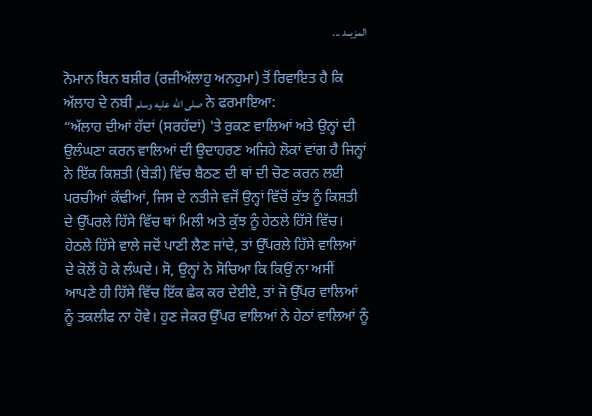المزيــد ...

ਨੋਮਾਨ ਬਿਨ ਬਸ਼ੀਰ (ਰਜ਼ੀਅੱਲਾਹੁ ਅਨਹੁਮਾ) ਤੋਂ ਰਿਵਾਇਤ ਹੈ ਕਿ ਅੱਲਾਹ ਦੇ ਨਬੀ صلى الله عليه وسلم ਨੇ ਫਰਮਾਇਆ:
“ਅੱਲਾਹ ਦੀਆਂ ਹੱਦਾਂ (ਸਰਹੱਦਾਂ) 'ਤੇ ਰੁਕਣ ਵਾਲਿਆਂ ਅਤੇ ਉਨ੍ਹਾਂ ਦੀ ਉਲੰਘਣਾ ਕਰਨ ਵਾਲਿਆਂ ਦੀ ਉਦਾਹਰਣ ਅਜਿਹੇ ਲੋਕਾਂ ਵਾਂਗ ਹੈ ਜਿਨ੍ਹਾਂ ਨੇ ਇੱਕ ਕਿਸ਼ਤੀ (ਬੇੜੀ) ਵਿੱਚ ਬੈਠਣ ਦੀ ਥਾਂ ਦੀ ਚੋਣ ਕਰਨ ਲਈ ਪਰਚੀਆਂ ਕੱਢੀਆਂ, ਜਿਸ ਦੇ ਨਤੀਜੇ ਵਜੋਂ ਉਨ੍ਹਾਂ ਵਿੱਚੋਂ ਕੁੱਝ ਨੂੰ ਕਿਸ਼ਤੀ ਦੇ ਉੱਪਰਲੇ ਹਿੱਸੇ ਵਿੱਚ ਥਾਂ ਮਿਲੀ ਅਤੇ ਕੁੱਝ ਨੂੰ ਹੇਠਲੇ ਹਿੱਸੇ ਵਿੱਚ। ਹੇਠਲੇ ਹਿੱਸੇ ਵਾਲੇ ਜਦੋਂ ਪਾਣੀ ਲੈਣ ਜਾਂਦੇ, ਤਾਂ ਉੱਪਰਲੇ ਹਿੱਸੇ ਵਾਲਿਆਂ ਦੇ ਕੋਲੋਂ ਹੋ ਕੇ ਲੰਘਦੇ। ਸੋ, ਉਨ੍ਹਾਂ ਨੇ ਸੋਚਿਆ ਕਿ ਕਿਉਂ ਨਾ ਅਸੀਂ ਆਪਣੇ ਹੀ ਹਿੱਸੇ ਵਿੱਚ ਇੱਕ ਛੇਕ ਕਰ ਦੇਈਏ, ਤਾਂ ਜੋ ਉੱਪਰ ਵਾਲਿਆਂ ਨੂੰ ਤਕਲੀਫ ਨਾ ਹੋਵੇ। ਹੁਣ ਜੇਕਰ ਉੱਪਰ ਵਾਲਿਆਂ ਨੇ ਹੇਠਾਂ ਵਾਲਿਆਂ ਨੂੰ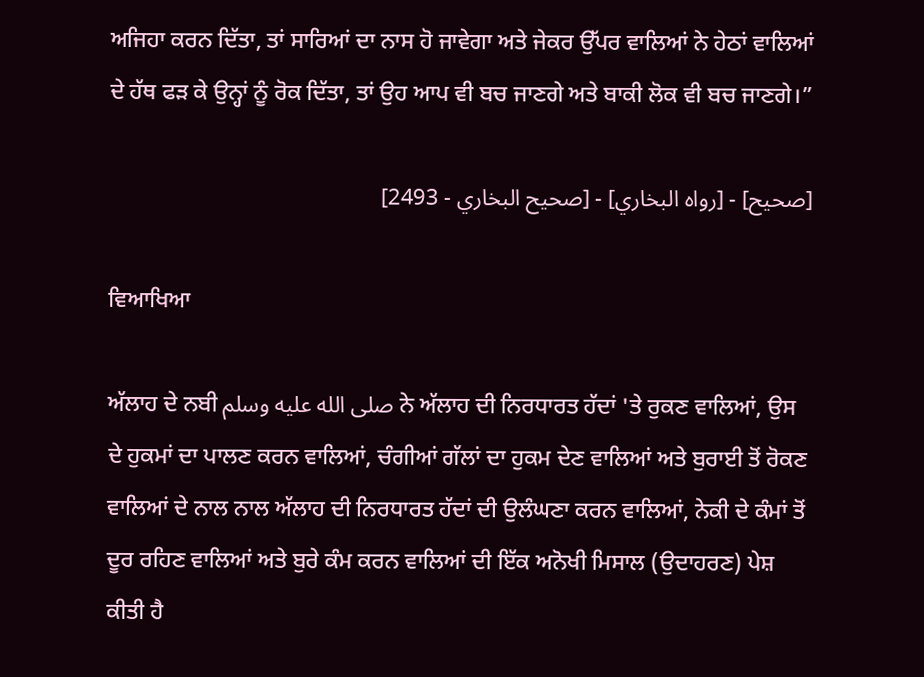ਅਜਿਹਾ ਕਰਨ ਦਿੱਤਾ, ਤਾਂ ਸਾਰਿਆਂ ਦਾ ਨਾਸ ਹੋ ਜਾਵੇਗਾ ਅਤੇ ਜੇਕਰ ਉੱਪਰ ਵਾਲਿਆਂ ਨੇ ਹੇਠਾਂ ਵਾਲਿਆਂ ਦੇ ਹੱਥ ਫੜ ਕੇ ਉਨ੍ਹਾਂ ਨੂੰ ਰੋਕ ਦਿੱਤਾ, ਤਾਂ ਉਹ ਆਪ ਵੀ ਬਚ ਜਾਣਗੇ ਅਤੇ ਬਾਕੀ ਲੋਕ ਵੀ ਬਚ ਜਾਣਗੇ।”

[صحيح] - [رواه البخاري] - [صحيح البخاري - 2493]

ਵਿਆਖਿਆ

ਅੱਲਾਹ ਦੇ ਨਬੀ صلى الله عليه وسلم ਨੇ ਅੱਲਾਹ ਦੀ ਨਿਰਧਾਰਤ ਹੱਦਾਂ 'ਤੇ ਰੁਕਣ ਵਾਲਿਆਂ, ਉਸ ਦੇ ਹੁਕਮਾਂ ਦਾ ਪਾਲਣ ਕਰਨ ਵਾਲਿਆਂ, ਚੰਗੀਆਂ ਗੱਲਾਂ ਦਾ ਹੁਕਮ ਦੇਣ ਵਾਲਿਆਂ ਅਤੇ ਬੁਰਾਈ ਤੋਂ ਰੋਕਣ ਵਾਲਿਆਂ ਦੇ ਨਾਲ ਨਾਲ ਅੱਲਾਹ ਦੀ ਨਿਰਧਾਰਤ ਹੱਦਾਂ ਦੀ ਉਲੰਘਣਾ ਕਰਨ ਵਾਲਿਆਂ, ਨੇਕੀ ਦੇ ਕੰਮਾਂ ਤੋਂ ਦੂਰ ਰਹਿਣ ਵਾਲਿਆਂ ਅਤੇ ਬੁਰੇ ਕੰਮ ਕਰਨ ਵਾਲਿਆਂ ਦੀ ਇੱਕ ਅਨੋਖੀ ਮਿਸਾਲ (ਉਦਾਹਰਣ) ਪੇਸ਼ ਕੀਤੀ ਹੈ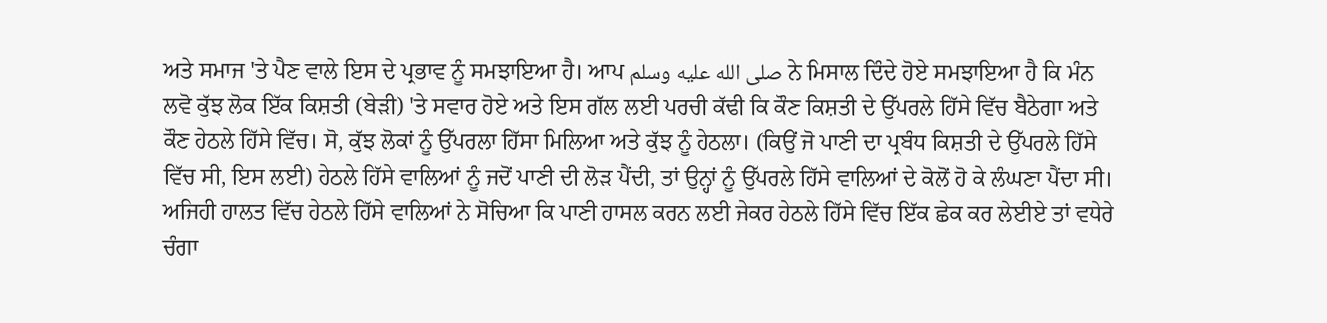ਅਤੇ ਸਮਾਜ 'ਤੇ ਪੈਣ ਵਾਲੇ ਇਸ ਦੇ ਪ੍ਰਭਾਵ ਨੂੰ ਸਮਝਾਇਆ ਹੈ। ਆਪ صلى الله عليه وسلم ਨੇ ਮਿਸਾਲ ਦਿੰਦੇ ਹੋਏ ਸਮਝਾਇਆ ਹੈ ਕਿ ਮੰਨ ਲਵੋ ਕੁੱਝ ਲੋਕ ਇੱਕ ਕਿਸ਼ਤੀ (ਬੇੜੀ) 'ਤੇ ਸਵਾਰ ਹੋਏ ਅਤੇ ਇਸ ਗੱਲ ਲਈ ਪਰਚੀ ਕੱਢੀ ਕਿ ਕੌਣ ਕਿਸ਼ਤੀ ਦੇ ਉੱਪਰਲੇ ਹਿੱਸੇ ਵਿੱਚ ਬੈਠੇਗਾ ਅਤੇ ਕੌਣ ਹੇਠਲੇ ਹਿੱਸੇ ਵਿੱਚ। ਸੋ, ਕੁੱਝ ਲੋਕਾਂ ਨੂੰ ਉੱਪਰਲਾ ਹਿੱਸਾ ਮਿਲਿਆ ਅਤੇ ਕੁੱਝ ਨੂੰ ਹੇਠਲਾ। (ਕਿਉਂ ਜੋ ਪਾਣੀ ਦਾ ਪ੍ਰਬੰਧ ਕਿਸ਼ਤੀ ਦੇ ਉੱਪਰਲੇ ਹਿੱਸੇ ਵਿੱਚ ਸੀ, ਇਸ ਲਈ) ਹੇਠਲੇ ਹਿੱਸੇ ਵਾਲਿਆਂ ਨੂੰ ਜਦੋਂ ਪਾਣੀ ਦੀ ਲੋੜ ਪੈਂਦੀ, ਤਾਂ ਉਨ੍ਹਾਂ ਨੂੰ ਉੱਪਰਲੇ ਹਿੱਸੇ ਵਾਲਿਆਂ ਦੇ ਕੋਲੋਂ ਹੋ ਕੇ ਲੰਘਣਾ ਪੈਂਦਾ ਸੀ। ਅਜਿਹੀ ਹਾਲਤ ਵਿੱਚ ਹੇਠਲੇ ਹਿੱਸੇ ਵਾਲਿਆਂ ਨੇ ਸੋਚਿਆ ਕਿ ਪਾਣੀ ਹਾਸਲ ਕਰਨ ਲਈ ਜੇਕਰ ਹੇਠਲੇ ਹਿੱਸੇ ਵਿੱਚ ਇੱਕ ਛੇਕ ਕਰ ਲੇਈਏ ਤਾਂ ਵਧੇਰੇ ਚੰਗਾ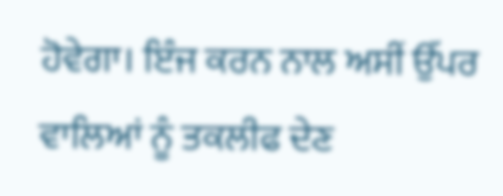ਹੋਵੇਗਾ। ਇੰਜ ਕਰਨ ਨਾਲ ਅਸੀਂ ਉੱਪਰ ਵਾਲਿਆਂ ਨੂੰ ਤਕਲੀਫ ਦੇਣ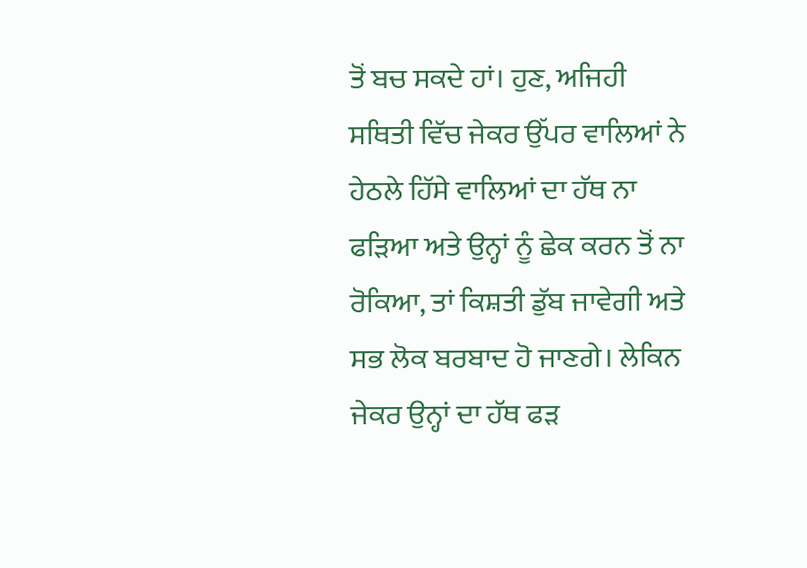ਤੋਂ ਬਚ ਸਕਦੇ ਹਾਂ। ਹੁਣ, ਅਜਿਹੀ ਸਥਿਤੀ ਵਿੱਚ ਜੇਕਰ ਉੱਪਰ ਵਾਲਿਆਂ ਨੇ ਹੇਠਲੇ ਹਿੱਸੇ ਵਾਲਿਆਂ ਦਾ ਹੱਥ ਨਾ ਫੜਿਆ ਅਤੇ ਉਨ੍ਹਾਂ ਨੂੰ ਛੇਕ ਕਰਨ ਤੋਂ ਨਾ ਰੋਕਿਆ, ਤਾਂ ਕਿਸ਼ਤੀ ਡੁੱਬ ਜਾਵੇਗੀ ਅਤੇ ਸਭ ਲੋਕ ਬਰਬਾਦ ਹੋ ਜਾਣਗੇ। ਲੇਕਿਨ ਜੇਕਰ ਉਨ੍ਹਾਂ ਦਾ ਹੱਥ ਫੜ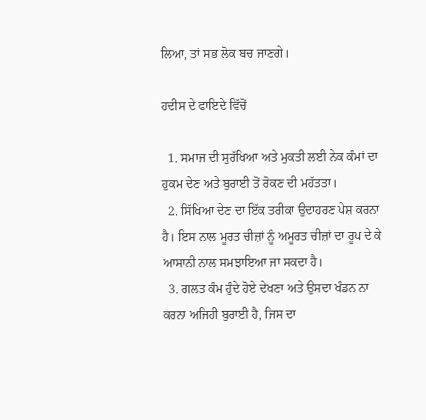ਲਿਆ, ਤਾਂ ਸਭ ਲੋਕ ਬਚ ਜਾਣਗੇ।

ਹਦੀਸ ਦੇ ਫਾਇਦੇ ਵਿੱਚੋਂ

  1. ਸਮਾਜ ਦੀ ਸੁਰੱਖਿਆ ਅਤੇ ਮੁਕਤੀ ਲਈ ਨੇਕ ਕੰਮਾਂ ਦਾ ਹੁਕਮ ਦੇਣ ਅਤੇ ਬੁਰਾਈ ਤੋਂ ਰੋਕਣ ਦੀ ਮਹੱਤਤਾ।
  2. ਸਿੱਖਿਆ ਦੇਣ ਦਾ ਇੱਕ ਤਰੀਕਾ ਉਦਾਹਰਣ ਪੇਸ਼ ਕਰਨਾ ਹੈ। ਇਸ ਨਾਲ ਮੂਰਤ ਚੀਜ਼ਾਂ ਨੂੰ ਅਮੂਰਤ ਚੀਜ਼ਾਂ ਦਾ ਰੂਪ ਦੇ ਕੇ ਆਸਾਨੀ ਨਾਲ ਸਮਝਾਇਆ ਜਾ ਸਕਦਾ ਹੈ।
  3. ਗਲਤ ਕੰਮ ਹੁੰਦੇ ਹੋਏ ਦੇਖਣਾ ਅਤੇ ਉਸਦਾ ਖੰਡਨ ਨਾ ਕਰਨਾ ਅਜਿਹੀ ਬੁਰਾਈ ਹੈ, ਜਿਸ ਦਾ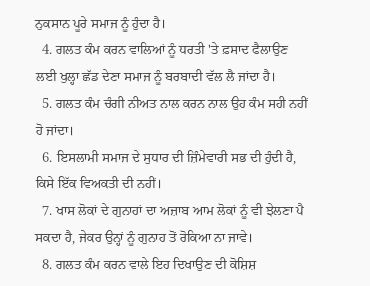ਨੁਕਸਾਨ ਪੂਰੇ ਸਮਾਜ ਨੂੰ ਹੁੰਦਾ ਹੈ।
  4. ਗਲਤ ਕੰਮ ਕਰਨ ਵਾਲਿਆਂ ਨੂੰ ਧਰਤੀ 'ਤੇ ਫ਼ਸਾਦ ਫੈਲਾਉਣ ਲਈ ਖੁਲ੍ਹਾ ਛੱਡ ਦੇਣਾ ਸਮਾਜ ਨੂੰ ਬਰਬਾਦੀ ਵੱਲ ਲੈ ਜਾਂਦਾ ਹੈ।
  5. ਗਲਤ ਕੰਮ ਚੰਗੀ ਨੀਅਤ ਨਾਲ ਕਰਨ ਨਾਲ ਉਹ ਕੰਮ ਸਹੀ ਨਹੀਂ ਹੋ ਜਾਂਦਾ।
  6. ਇਸਲਾਮੀ ਸਮਾਜ ਦੇ ਸੁਧਾਰ ਦੀ ਜ਼ਿੰਮੇਵਾਰੀ ਸਭ ਦੀ ਹੁੰਦੀ ਹੈ, ਕਿਸੇ ਇੱਕ ਵਿਅਕਤੀ ਦੀ ਨਹੀਂ।
  7. ਖਾਸ ਲੋਕਾਂ ਦੇ ਗੁਨਾਹਾਂ ਦਾ ਅਜ਼ਾਬ ਆਮ ਲੋਕਾਂ ਨੂੰ ਵੀ ਝੇਲਣਾ ਪੈ ਸਕਦਾ ਹੈ, ਜੇਕਰ ਉਨ੍ਹਾਂ ਨੂੰ ਗੁਨਾਹ ਤੋਂ ਰੋਕਿਆ ਨਾ ਜਾਵੇ।
  8. ਗਲਤ ਕੰਮ ਕਰਨ ਵਾਲੇ ਇਹ ਦਿਖਾਉਣ ਦੀ ਕੋਸ਼ਿਸ਼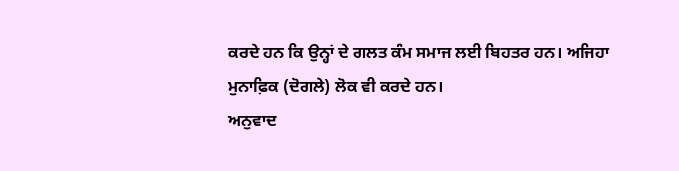ਕਰਦੇ ਹਨ ਕਿ ਉਨ੍ਹਾਂ ਦੇ ਗਲਤ ਕੰਮ ਸਮਾਜ ਲਈ ਬਿਹਤਰ ਹਨ। ਅਜਿਹਾ ਮੁਨਾਫ਼ਿਕ (ਦੋਗਲੇ) ਲੋਕ ਵੀ ਕਰਦੇ ਹਨ।
ਅਨੁਵਾਦ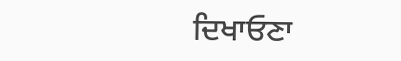ਦਿਖਾਓਣਾ